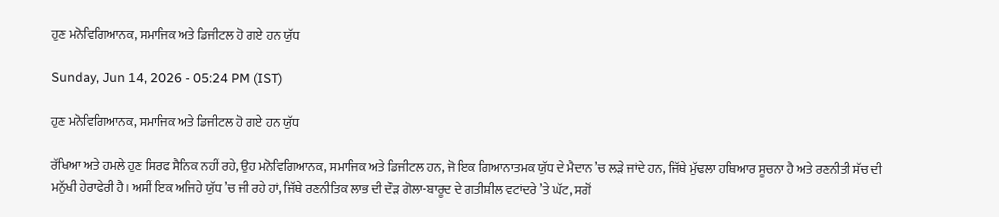ਹੁਣ ਮਨੋਵਿਗਿਆਨਕ, ਸਮਾਜਿਕ ਅਤੇ ਡਿਜੀਟਲ ਹੋ ਗਏ ਹਨ ਯੁੱਧ

Sunday, Jun 14, 2026 - 05:24 PM (IST)

ਹੁਣ ਮਨੋਵਿਗਿਆਨਕ, ਸਮਾਜਿਕ ਅਤੇ ਡਿਜੀਟਲ ਹੋ ਗਏ ਹਨ ਯੁੱਧ

ਰੱਖਿਆ ਅਤੇ ਹਮਲੇ ਹੁਣ ਸਿਰਫ ਸੈਨਿਕ ਨਹੀਂ ਰਹੇ, ਉਹ ਮਨੋਵਿਗਿਆਨਕ, ਸਮਾਜਿਕ ਅਤੇ ਡਿਜੀਟਲ ਹਨ, ਜੋ ਇਕ ਗਿਆਨਾਤਮਕ ਯੁੱਧ ਦੇ ਮੈਦਾਨ ’ਚ ਲੜੇ ਜਾਂਦੇ ਹਨ, ਜਿੱਥੇ ਮੁੱਢਲਾ ਹਥਿਆਰ ਸੂਚਨਾ ਹੈ ਅਤੇ ਰਣਨੀਤੀ ਸੱਚ ਦੀ ਮਨੁੱਖੀ ਹੇਰਾਫੇਰੀ ਹੈ। ਅਸੀਂ ਇਕ ਅਜਿਹੇ ਯੁੱਧ ’ਚ ਜੀ ਰਹੇ ਹਾਂ, ਜਿੱਥੇ ਰਣਨੀਤਿਕ ਲਾਭ ਦੀ ਦੌੜ ਗੋਲਾ-ਬਾਰੂਦ ਦੇ ਗਤੀਸ਼ੀਲ ਵਟਾਂਦਰੇ ’ਤੇ ਘੱਟ, ਸਗੋਂ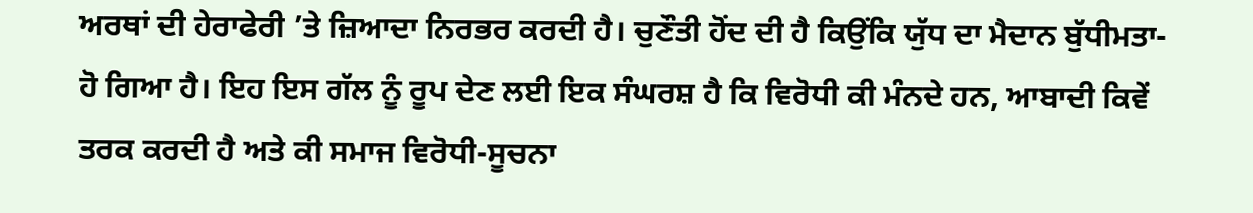ਅਰਥਾਂ ਦੀ ਹੇਰਾਫੇਰੀ ’ਤੇ ਜ਼ਿਆਦਾ ਨਿਰਭਰ ਕਰਦੀ ਹੈ। ਚੁਣੌਤੀ ਹੋਂਦ ਦੀ ਹੈ ਕਿਉਂਕਿ ਯੁੱਧ ਦਾ ਮੈਦਾਨ ਬੁੱਧੀਮਤਾ- ਹੋ ਗਿਆ ਹੈ। ਇਹ ਇਸ ਗੱਲ ਨੂੰ ਰੂਪ ਦੇਣ ਲਈ ਇਕ ਸੰਘਰਸ਼ ਹੈ ਕਿ ਵਿਰੋਧੀ ਕੀ ਮੰਨਦੇ ਹਨ, ਆਬਾਦੀ ਕਿਵੇਂ ਤਰਕ ਕਰਦੀ ਹੈ ਅਤੇ ਕੀ ਸਮਾਜ ਵਿਰੋਧੀ-ਸੂਚਨਾ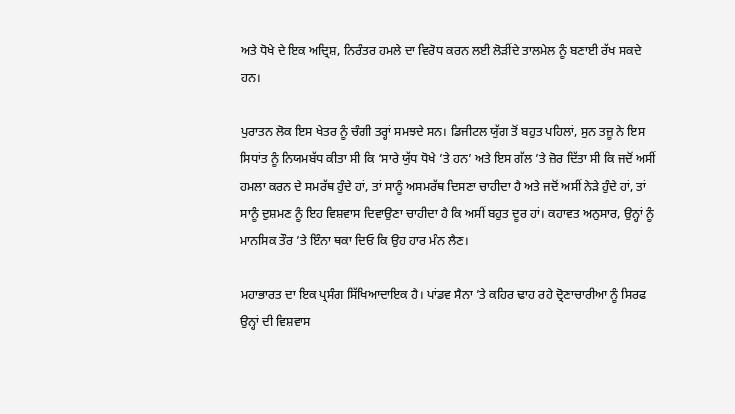ਅਤੇ ਧੋਖੇ ਦੇ ਇਕ ਅਦ੍ਰਿਸ਼, ਨਿਰੰਤਰ ਹਮਲੇ ਦਾ ਵਿਰੋਧ ਕਰਨ ਲਈ ਲੋੜੀਂਦੇ ਤਾਲਮੇਲ ਨੂੰ ਬਣਾਈ ਰੱਖ ਸਕਦੇ ਹਨ।

ਪੁਰਾਤਨ ਲੋਕ ਇਸ ਖੇਤਰ ਨੂੰ ਚੰਗੀ ਤਰ੍ਹਾਂ ਸਮਝਦੇ ਸਨ। ਡਿਜੀਟਲ ਯੁੱਗ ਤੋਂ ਬਹੁਤ ਪਹਿਲਾਂ, ਸੁਨ ਤਜ਼ੂ ਨੇ ਇਸ ਸਿਧਾਂਤ ਨੂੰ ਨਿਯਮਬੱਧ ਕੀਤਾ ਸੀ ਕਿ ‘ਸਾਰੇ ਯੁੱਧ ਧੋਖੇ ’ਤੇ ਹਨ’ ਅਤੇ ਇਸ ਗੱਲ ’ਤੇ ਜ਼ੋਰ ਦਿੱਤਾ ਸੀ ਕਿ ਜਦੋਂ ਅਸੀਂ ਹਮਲਾ ਕਰਨ ਦੇ ਸਮਰੱਥ ਹੁੰਦੇ ਹਾਂ, ਤਾਂ ਸਾਨੂੰ ਅਸਮਰੱਥ ਦਿਸਣਾ ਚਾਹੀਦਾ ਹੈ ਅਤੇ ਜਦੋਂ ਅਸੀਂ ਨੇੜੇ ਹੁੰਦੇ ਹਾਂ, ਤਾਂ ਸਾਨੂੰ ਦੁਸ਼ਮਣ ਨੂੰ ਇਹ ਵਿਸ਼ਵਾਸ ਦਿਵਾਉਣਾ ਚਾਹੀਦਾ ਹੈ ਕਿ ਅਸੀਂ ਬਹੁਤ ਦੂਰ ਹਾਂ। ਕਹਾਵਤ ਅਨੁਸਾਰ, ਉਨ੍ਹਾਂ ਨੂੰ ਮਾਨਸਿਕ ਤੌਰ ’ਤੇ ਇੰਨਾ ਥਕਾ ਦਿਓ ਕਿ ਉਹ ਹਾਰ ਮੰਨ ਲੈਣ।

ਮਹਾਭਾਰਤ ਦਾ ਇਕ ਪ੍ਰਸੰਗ ਸਿੱਖਿਆਦਾਇਕ ਹੈ। ਪਾਂਡਵ ਸੈਨਾ ’ਤੇ ਕਹਿਰ ਢਾਹ ਰਹੇ ਦ੍ਰੋਣਾਚਾਰੀਆ ਨੂੰ ਸਿਰਫ ਉਨ੍ਹਾਂ ਦੀ ਵਿਸ਼ਵਾਸ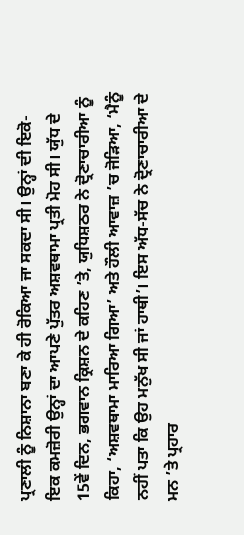ਪ੍ਰਣਾਲੀ ਨੂੰ ਨਿਸ਼ਾਨਾ ਬਣਾ ਕੇ ਹੀ ਰੋਕਿਆ ਜਾ ਸਕਦਾ ਸੀ। ਉਨ੍ਹਾਂ ਦੀ ਇਕੋ-ਇਕ ਕਮਜ਼ੋਰੀ ਉਨ੍ਹਾਂ ਦਾ ਆਪਣੇ ਪੁੱਤਰ ਅਸ਼ਵਥਾਮਾ ਪ੍ਰਤੀ ਮੋਹ ਸੀ। ਯੁੱਧ ਦੇ 15ਵੇਂ ਦਿਨ, ਭਗਵਾਨ ਕ੍ਰਿਸ਼ਨ ਦੇ ਕਹਿਣ ’ਤੇ, ਯੁਧਿਸ਼ਠਰ ਨੇ ਦ੍ਰੋਣਾਚਾਰੀਆ ਨੂੰ ਕਿਹਾ, ‘ਅਸ਼ਵਥਾਮਾ ਮਾਰਿਆ ਗਿਆ’ ਅਤੇ ਹੌਲੀ ਆਵਾਜ਼ ’ਚ ਜੋੜਿਆ, ‘ਮੈਨੂੰ ਨਹੀਂ ਪਤਾ ਕਿ ਉਹ ਮਨੁੱਖ ਸੀ ਜਾਂ ਹਾਥੀ’। ਇਸ ਅੱਧ-ਸੱਚ ਨੇ ਦ੍ਰੋਣਾਚਾਰੀਆ ਦੇ ਮਨ ’ਤੇ ਪ੍ਰਹਾਰ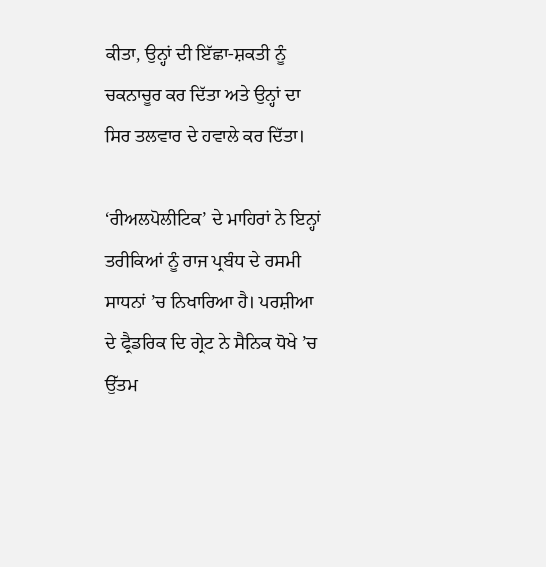ਕੀਤਾ, ਉਨ੍ਹਾਂ ਦੀ ਇੱਛਾ-ਸ਼ਕਤੀ ਨੂੰ ਚਕਨਾਚੂਰ ਕਰ ਦਿੱਤਾ ਅਤੇ ਉਨ੍ਹਾਂ ਦਾ ਸਿਰ ਤਲਵਾਰ ਦੇ ਹਵਾਲੇ ਕਰ ਦਿੱਤਾ।

‘ਰੀਅਲਪੋਲੀਟਿਕ’ ਦੇ ਮਾਹਿਰਾਂ ਨੇ ਇਨ੍ਹਾਂ ਤਰੀਕਿਆਂ ਨੂੰ ਰਾਜ ਪ੍ਰਬੰਧ ਦੇ ਰਸਮੀ ਸਾਧਨਾਂ ’ਚ ਨਿਖਾਰਿਆ ਹੈ। ਪਰਸ਼ੀਆ ਦੇ ਫ੍ਰੈਡਰਿਕ ਦਿ ਗ੍ਰੇਟ ਨੇ ਸੈਨਿਕ ਧੋਖੇ ’ਚ ਉੱਤਮ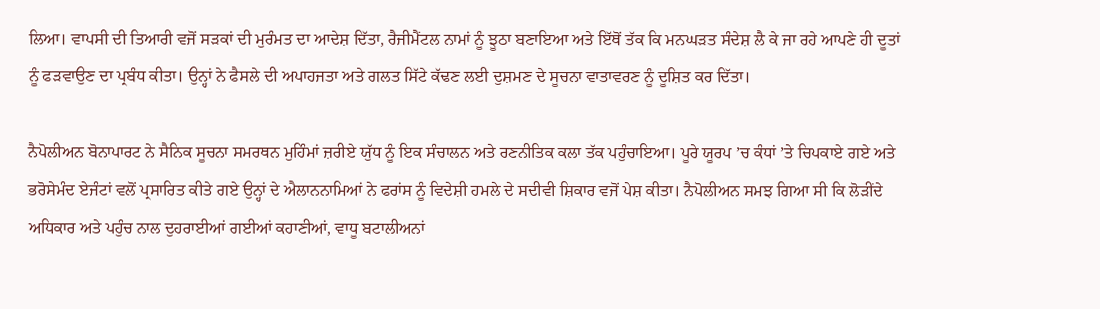ਲਿਆ। ਵਾਪਸੀ ਦੀ ਤਿਆਰੀ ਵਜੋਂ ਸੜਕਾਂ ਦੀ ਮੁਰੰਮਤ ਦਾ ਆਦੇਸ਼ ਦਿੱਤਾ, ਰੈਜੀਮੈਂਟਲ ਨਾਮਾਂ ਨੂੰ ਝੂਠਾ ਬਣਾਇਆ ਅਤੇ ਇੱਥੋਂ ਤੱਕ ਕਿ ਮਨਘੜਤ ਸੰਦੇਸ਼ ਲੈ ਕੇ ਜਾ ਰਹੇ ਆਪਣੇ ਹੀ ਦੂਤਾਂ ਨੂੰ ਫੜਵਾਉਣ ਦਾ ਪ੍ਰਬੰਧ ਕੀਤਾ। ਉਨ੍ਹਾਂ ਨੇ ਫੈਸਲੇ ਦੀ ਅਪਾਹਜਤਾ ਅਤੇ ਗਲਤ ਸਿੱਟੇ ਕੱਢਣ ਲਈ ਦੁਸ਼ਮਣ ਦੇ ਸੂਚਨਾ ਵਾਤਾਵਰਣ ਨੂੰ ਦੂਸ਼ਿਤ ਕਰ ਦਿੱਤਾ।

ਨੈਪੋਲੀਅਨ ਬੋਨਾਪਾਰਟ ਨੇ ਸੈਨਿਕ ਸੂਚਨਾ ਸਮਰਥਨ ਮੁਹਿੰਮਾਂ ਜ਼ਰੀਏ ਯੁੱਧ ਨੂੰ ਇਕ ਸੰਚਾਲਨ ਅਤੇ ਰਣਨੀਤਿਕ ਕਲਾ ਤੱਕ ਪਹੁੰਚਾਇਆ। ਪੂਰੇ ਯੂਰਪ ’ਚ ਕੰਧਾਂ ’ਤੇ ਚਿਪਕਾਏ ਗਏ ਅਤੇ ਭਰੋਸੇਮੰਦ ਏਜੰਟਾਂ ਵਲੋਂ ਪ੍ਰਸਾਰਿਤ ਕੀਤੇ ਗਏ ਉਨ੍ਹਾਂ ਦੇ ਐਲਾਨਨਾਮਿਆਂ ਨੇ ਫਰਾਂਸ ਨੂੰ ਵਿਦੇਸ਼ੀ ਹਮਲੇ ਦੇ ਸਦੀਵੀ ਸ਼ਿਕਾਰ ਵਜੋਂ ਪੇਸ਼ ਕੀਤਾ। ਨੈਪੋਲੀਅਨ ਸਮਝ ਗਿਆ ਸੀ ਕਿ ਲੋੜੀਂਦੇ ਅਧਿਕਾਰ ਅਤੇ ਪਹੁੰਚ ਨਾਲ ਦੁਹਰਾਈਆਂ ਗਈਆਂ ਕਹਾਣੀਆਂ, ਵਾਧੂ ਬਟਾਲੀਅਨਾਂ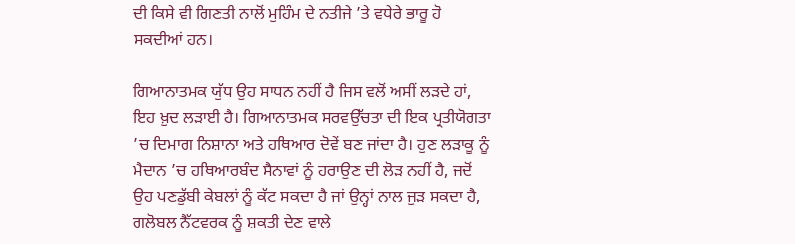ਦੀ ਕਿਸੇ ਵੀ ਗਿਣਤੀ ਨਾਲੋਂ ਮੁਹਿੰਮ ਦੇ ਨਤੀਜੇ ’ਤੇ ਵਧੇਰੇ ਭਾਰੂ ਹੋ ਸਕਦੀਆਂ ਹਨ।

ਗਿਆਨਾਤਮਕ ਯੁੱਧ ਉਹ ਸਾਧਨ ਨਹੀਂ ਹੈ ਜਿਸ ਵਲੋਂ ਅਸੀਂ ਲੜਦੇ ਹਾਂ, ਇਹ ਖ਼ੁਦ ਲੜਾਈ ਹੈ। ਗਿਆਨਾਤਮਕ ਸਰਵਉੱਚਤਾ ਦੀ ਇਕ ਪ੍ਰਤੀਯੋਗਤਾ ’ਚ ਦਿਮਾਗ ਨਿਸ਼ਾਨਾ ਅਤੇ ਹਥਿਆਰ ਦੋਵੇਂ ਬਣ ਜਾਂਦਾ ਹੈ। ਹੁਣ ਲੜਾਕੂ ਨੂੰ ਮੈਦਾਨ ’ਚ ਹਥਿਆਰਬੰਦ ਸੈਨਾਵਾਂ ਨੂੰ ਹਰਾਉਣ ਦੀ ਲੋੜ ਨਹੀਂ ਹੈ, ਜਦੋਂ ਉਹ ਪਣਡੁੱਬੀ ਕੇਬਲਾਂ ਨੂੰ ਕੱਟ ਸਕਦਾ ਹੈ ਜਾਂ ਉਨ੍ਹਾਂ ਨਾਲ ਜੁੜ ਸਕਦਾ ਹੈ, ਗਲੋਬਲ ਨੈੱਟਵਰਕ ਨੂੰ ਸ਼ਕਤੀ ਦੇਣ ਵਾਲੇ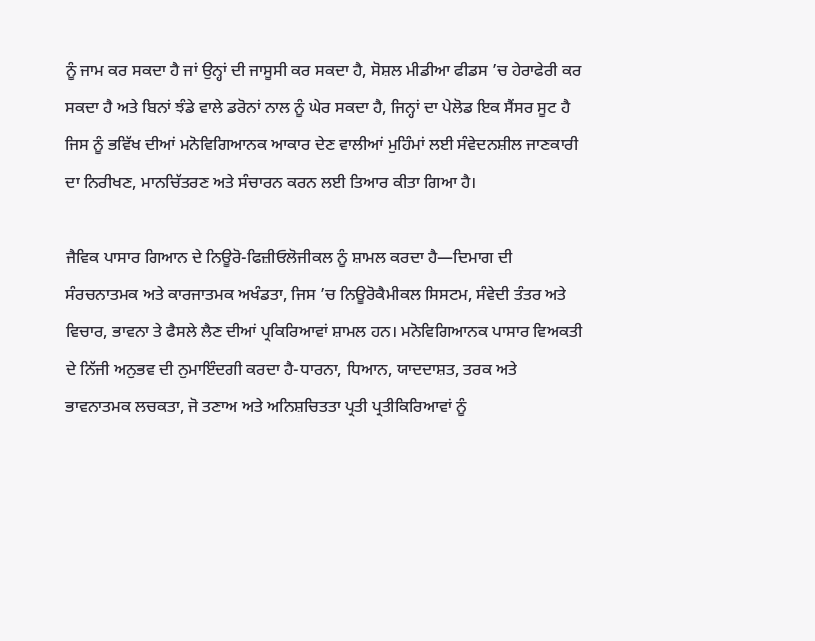ਨੂੰ ਜਾਮ ਕਰ ਸਕਦਾ ਹੈ ਜਾਂ ਉਨ੍ਹਾਂ ਦੀ ਜਾਸੂਸੀ ਕਰ ਸਕਦਾ ਹੈ, ਸੋਸ਼ਲ ਮੀਡੀਆ ਫੀਡਸ ’ਚ ਹੇਰਾਫੇਰੀ ਕਰ ਸਕਦਾ ਹੈ ਅਤੇ ਬਿਨਾਂ ਝੰਡੇ ਵਾਲੇ ਡਰੋਨਾਂ ਨਾਲ ਨੂੰ ਘੇਰ ਸਕਦਾ ਹੈ, ਜਿਨ੍ਹਾਂ ਦਾ ਪੇਲੋਡ ਇਕ ਸੈਂਸਰ ਸੂਟ ਹੈ ਜਿਸ ਨੂੰ ਭਵਿੱਖ ਦੀਆਂ ਮਨੋਵਿਗਿਆਨਕ ਆਕਾਰ ਦੇਣ ਵਾਲੀਆਂ ਮੁਹਿੰਮਾਂ ਲਈ ਸੰਵੇਦਨਸ਼ੀਲ ਜਾਣਕਾਰੀ ਦਾ ਨਿਰੀਖਣ, ਮਾਨਚਿੱਤਰਣ ਅਤੇ ਸੰਚਾਰਨ ਕਰਨ ਲਈ ਤਿਆਰ ਕੀਤਾ ਗਿਆ ਹੈ।

ਜੈਵਿਕ ਪਾਸਾਰ ਗਿਆਨ ਦੇ ਨਿਊਰੋ-ਫਿਜ਼ੀਓਲੋਜੀਕਲ ਨੂੰ ਸ਼ਾਮਲ ਕਰਦਾ ਹੈ—ਦਿਮਾਗ ਦੀ ਸੰਰਚਨਾਤਮਕ ਅਤੇ ਕਾਰਜਾਤਮਕ ਅਖੰਡਤਾ, ਜਿਸ ’ਚ ਨਿਊਰੋਕੈਮੀਕਲ ਸਿਸਟਮ, ਸੰਵੇਦੀ ਤੰਤਰ ਅਤੇ ਵਿਚਾਰ, ਭਾਵਨਾ ਤੇ ਫੈਸਲੇ ਲੈਣ ਦੀਆਂ ਪ੍ਰਕਿਰਿਆਵਾਂ ਸ਼ਾਮਲ ਹਨ। ਮਨੋਵਿਗਿਆਨਕ ਪਾਸਾਰ ਵਿਅਕਤੀ ਦੇ ਨਿੱਜੀ ਅਨੁਭਵ ਦੀ ਨੁਮਾਇੰਦਗੀ ਕਰਦਾ ਹੈ-ਧਾਰਨਾ, ਧਿਆਨ, ਯਾਦਦਾਸ਼ਤ, ਤਰਕ ਅਤੇ ਭਾਵਨਾਤਮਕ ਲਚਕਤਾ, ਜੋ ਤਣਾਅ ਅਤੇ ਅਨਿਸ਼ਚਿਤਤਾ ਪ੍ਰਤੀ ਪ੍ਰਤੀਕਿਰਿਆਵਾਂ ਨੂੰ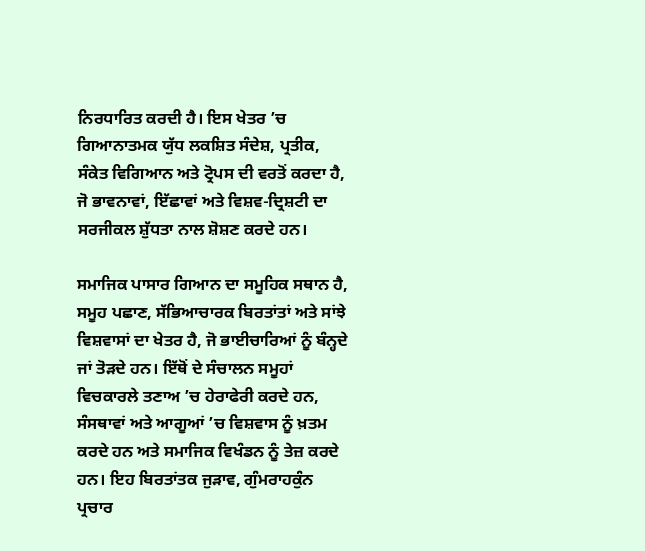ਨਿਰਧਾਰਿਤ ਕਰਦੀ ਹੈ। ਇਸ ਖੇਤਰ ’ਚ ਗਿਆਨਾਤਮਕ ਯੁੱਧ ਲਕਸ਼ਿਤ ਸੰਦੇਸ਼, ਪ੍ਰਤੀਕ, ਸੰਕੇਤ ਵਿਗਿਆਨ ਅਤੇ ਟ੍ਰੋਪਸ ਦੀ ਵਰਤੋਂ ਕਰਦਾ ਹੈ, ਜੋ ਭਾਵਨਾਵਾਂ, ਇੱਛਾਵਾਂ ਅਤੇ ਵਿਸ਼ਵ-ਦ੍ਰਿਸ਼ਟੀ ਦਾ ਸਰਜੀਕਲ ਸ਼ੁੱਧਤਾ ਨਾਲ ਸ਼ੋਸ਼ਣ ਕਰਦੇ ਹਨ।

ਸਮਾਜਿਕ ਪਾਸਾਰ ਗਿਆਨ ਦਾ ਸਮੂਹਿਕ ਸਥਾਨ ਹੈ, ਸਮੂਹ ਪਛਾਣ, ਸੱਭਿਆਚਾਰਕ ਬਿਰਤਾਂਤਾਂ ਅਤੇ ਸਾਂਝੇ ਵਿਸ਼ਵਾਸਾਂ ਦਾ ਖੇਤਰ ਹੈ, ਜੋ ਭਾਈਚਾਰਿਆਂ ਨੂੰ ਬੰਨ੍ਹਦੇ ਜਾਂ ਤੋੜਦੇ ਹਨ। ਇੱਥੋਂ ਦੇ ਸੰਚਾਲਨ ਸਮੂਹਾਂ ਵਿਚਕਾਰਲੇ ਤਣਾਅ ’ਚ ਹੇਰਾਫੇਰੀ ਕਰਦੇ ਹਨ, ਸੰਸਥਾਵਾਂ ਅਤੇ ਆਗੂਆਂ ’ਚ ਵਿਸ਼ਵਾਸ ਨੂੰ ਖ਼ਤਮ ਕਰਦੇ ਹਨ ਅਤੇ ਸਮਾਜਿਕ ਵਿਖੰਡਨ ਨੂੰ ਤੇਜ਼ ਕਰਦੇ ਹਨ। ਇਹ ਬਿਰਤਾਂਤਕ ਜੁੜਾਵ, ਗੁੰਮਰਾਹਕੁੰਨ ਪ੍ਰਚਾਰ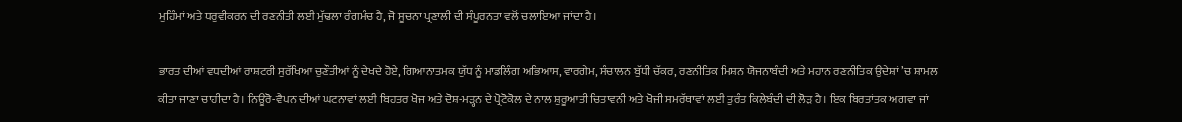ਮੁਹਿੰਮਾਂ ਅਤੇ ਧਰੁਵੀਕਰਨ ਦੀ ਰਣਨੀਤੀ ਲਈ ਮੁੱਢਲਾ ਰੰਗਮੰਚ ਹੈ, ਜੋ ਸੂਚਨਾ ਪ੍ਰਣਾਲੀ ਦੀ ਸੰਪੂਰਨਤਾ ਵਲੋਂ ਚਲਾਇਆ ਜਾਂਦਾ ਹੈ।

ਭਾਰਤ ਦੀਆਂ ਵਧਦੀਆਂ ਰਾਸ਼ਟਰੀ ਸੁਰੱਖਿਆ ਚੁਣੌਤੀਆਂ ਨੂੰ ਦੇਖਦੇ ਹੋਏ, ਗਿਆਨਾਤਮਕ ਯੁੱਧ ਨੂੰ ਮਾਡਲਿੰਗ ਅਭਿਆਸ, ਵਾਰਗੇਮ, ਸੰਚਾਲਨ ਬੁੱਧੀ ਚੱਕਰ, ਰਣਨੀਤਿਕ ਮਿਸ਼ਨ ਯੋਜਨਾਬੰਦੀ ਅਤੇ ਮਹਾਨ ਰਣਨੀਤਿਕ ਉਦੇਸ਼ਾਂ ’ਚ ਸ਼ਾਮਲ ਕੀਤਾ ਜਾਣਾ ਚਾਹੀਦਾ ਹੈ। ਨਿਊਰੋ-ਵੈਪਨ ਦੀਆਂ ਘਟਨਾਵਾਂ ਲਈ ਬਿਹਤਰ ਖੋਜ ਅਤੇ ਦੋਸ਼-ਮੜ੍ਹਨ ਦੇ ਪ੍ਰੋਟੋਕੋਲ ਦੇ ਨਾਲ ਸ਼ੁਰੂਆਤੀ ਚਿਤਾਵਨੀ ਅਤੇ ਖੋਜੀ ਸਮਰੱਥਾਵਾਂ ਲਈ ਤੁਰੰਤ ਕਿਲੇਬੰਦੀ ਦੀ ਲੋੜ ਹੈ। ਇਕ ਬਿਰਤਾਂਤਕ ਅਗਵਾ ਜਾਂ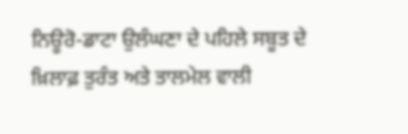ਨਿਊਰੋ-ਡਾਟਾ ਉਲੰਘਣਾ ਦੇ ਪਹਿਲੇ ਸਬੂਤ ਦੇ ਖ਼ਿਲਾਫ਼ ਤੁਰੰਤ ਅਤੇ ਤਾਲਮੇਲ ਵਾਲੀ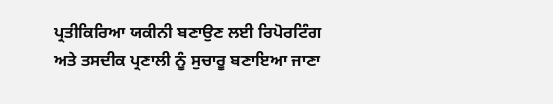ਪ੍ਰਤੀਕਿਰਿਆ ਯਕੀਨੀ ਬਣਾਉਣ ਲਈ ਰਿਪੋਰਟਿੰਗ ਅਤੇ ਤਸਦੀਕ ਪ੍ਰਣਾਲੀ ਨੂੰ ਸੁਚਾਰੂ ਬਣਾਇਆ ਜਾਣਾ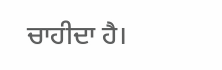ਚਾਹੀਦਾ ਹੈ।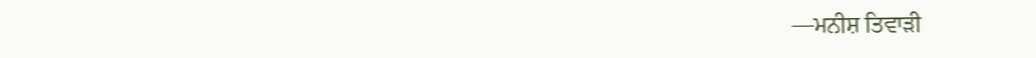—ਮਨੀਸ਼ ਤਿਵਾੜੀ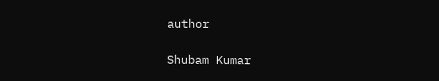author

Shubam Kumar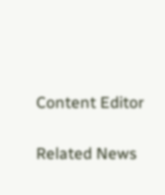Content Editor

Related News